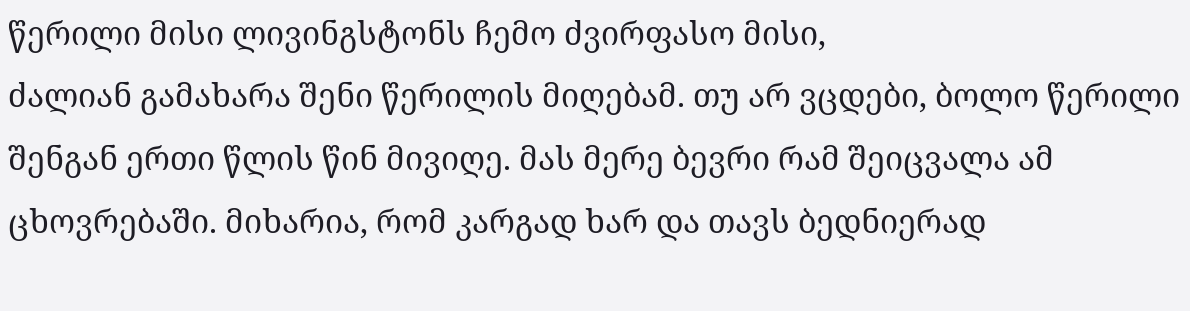წერილი მისი ლივინგსტონს ჩემო ძვირფასო მისი,
ძალიან გამახარა შენი წერილის მიღებამ. თუ არ ვცდები, ბოლო წერილი შენგან ერთი წლის წინ მივიღე. მას მერე ბევრი რამ შეიცვალა ამ ცხოვრებაში. მიხარია, რომ კარგად ხარ და თავს ბედნიერად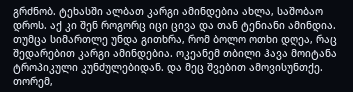გრძნობ. ტეხასში ალბათ კარგი ამინდებია ახლა, საშობაო დროს. აქ კი შენ როგორც იცი ცივა და თან ტენიანი ამინდია. თუმცა სიმართლე უნდა გითხრა, რომ ბოლო ოთხი დღეა, რაც შედარებით კარგი ამინდებია. ოკეანემ თბილი ჰავა მოიტანა ტროპიკული კუნძულებიდან. და მეც შვებით ამოვისუნთქე. თორემ,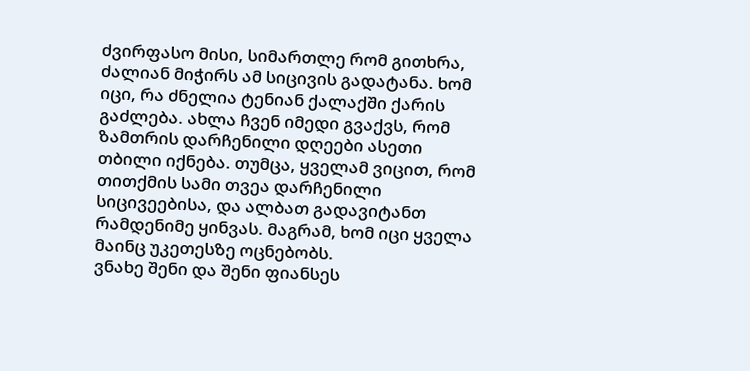ძვირფასო მისი, სიმართლე რომ გითხრა, ძალიან მიჭირს ამ სიცივის გადატანა. ხომ იცი, რა ძნელია ტენიან ქალაქში ქარის გაძლება. ახლა ჩვენ იმედი გვაქვს, რომ ზამთრის დარჩენილი დღეები ასეთი თბილი იქნება. თუმცა, ყველამ ვიცით, რომ თითქმის სამი თვეა დარჩენილი სიცივეებისა, და ალბათ გადავიტანთ რამდენიმე ყინვას. მაგრამ, ხომ იცი ყველა მაინც უკეთესზე ოცნებობს.
ვნახე შენი და შენი ფიანსეს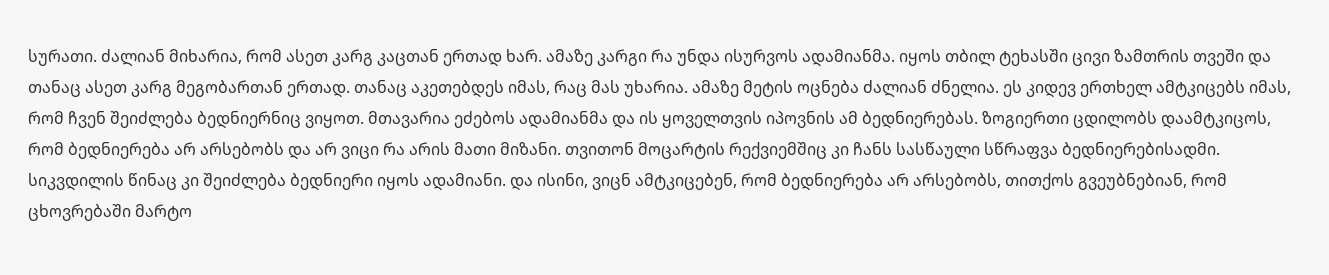სურათი. ძალიან მიხარია, რომ ასეთ კარგ კაცთან ერთად ხარ. ამაზე კარგი რა უნდა ისურვოს ადამიანმა. იყოს თბილ ტეხასში ცივი ზამთრის თვეში და თანაც ასეთ კარგ მეგობართან ერთად. თანაც აკეთებდეს იმას, რაც მას უხარია. ამაზე მეტის ოცნება ძალიან ძნელია. ეს კიდევ ერთხელ ამტკიცებს იმას, რომ ჩვენ შეიძლება ბედნიერნიც ვიყოთ. მთავარია ეძებოს ადამიანმა და ის ყოველთვის იპოვნის ამ ბედნიერებას. ზოგიერთი ცდილობს დაამტკიცოს, რომ ბედნიერება არ არსებობს და არ ვიცი რა არის მათი მიზანი. თვითონ მოცარტის რექვიემშიც კი ჩანს სასწაული სწრაფვა ბედნიერებისადმი. სიკვდილის წინაც კი შეიძლება ბედნიერი იყოს ადამიანი. და ისინი, ვიცნ ამტკიცებენ, რომ ბედნიერება არ არსებობს, თითქოს გვეუბნებიან, რომ ცხოვრებაში მარტო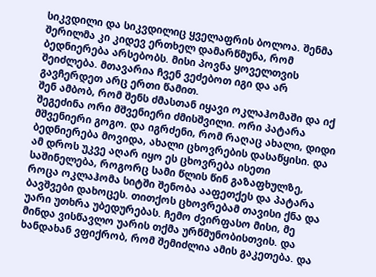სიკვდილი და სიკვდილიც ყველაფრის ბოლოა. შენმა შერილმა კი კიდევ ერთხელ დამარწმუნა, რომ ბედნიერება არსებობს. მისი პოვნა ყოველთვის შეიძლება. მთავარია ჩვენ ვეძებოთ იგი და არ გავჩერდეთ არც ერთი წამით.
შენ ამბობ, რომ შენს ძმასთან იყავი ოკლაჰომაში და იქ შეგეძინა ორი მშვენიერი ძმისშვილი. ორი პატარა მშვენიერი გოგო. და იგრძენი, რომ რაღაც ახალი, დიდი ბედნიერება მოვიდა, ახალი ცხოვრების დასაწყისი. და ამ დროს უკვე აღარ იყო ეს ცხოვრება ისეთი საშინელება, როგორც სამი წლის წინ გაზაფხულზე, როცა ოკლაჰომა სიტში შენობა ააფეთქეს და პატარა ბავშვები დახოცეს. თითქოს ცხოვრებამ თავისი ქნა და უარი უთხრა უბედურებას. ჩემო ძვირფასო მისი, მე მინდა ვისწავლო უარის თქმა ურწმუნობისთვის. და ხანდახან ვფიქრობ, რომ შემიძლია ამის გაკეთება. და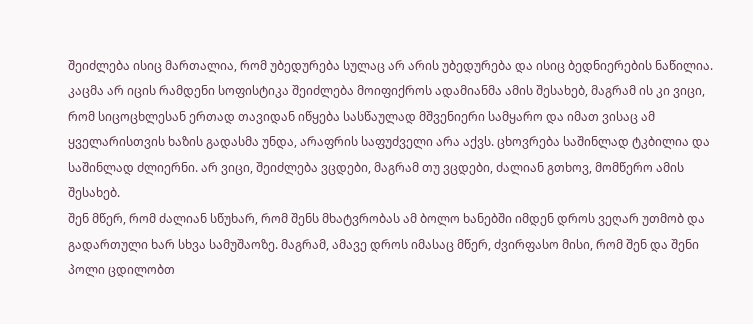შეიძლება ისიც მართალია, რომ უბედურება სულაც არ არის უბედურება და ისიც ბედნიერების ნაწილია. კაცმა არ იცის რამდენი სოფისტიკა შეიძლება მოიფიქროს ადამიანმა ამის შესახებ, მაგრამ ის კი ვიცი, რომ სიცოცხლესან ერთად თავიდან იწყება სასწაულად მშვენიერი სამყარო და იმათ ვისაც ამ ყველარისთვის ხაზის გადასმა უნდა, არაფრის საფუძველი არა აქვს. ცხოვრება საშინლად ტკბილია და საშინლად ძლიერნი. არ ვიცი, შეიძლება ვცდები, მაგრამ თუ ვცდები, ძალიან გთხოვ, მომწერო ამის შესახებ.
შენ მწერ, რომ ძალიან სწუხარ, რომ შენს მხატვრობას ამ ბოლო ხანებში იმდენ დროს ვეღარ უთმობ და გადართული ხარ სხვა სამუშაოზე. მაგრამ, ამავე დროს იმასაც მწერ, ძვირფასო მისი, რომ შენ და შენი პოლი ცდილობთ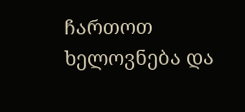ჩართოთ ხელოვნება და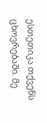ესთეთიკა თქვენს ცხოვრებაში. მე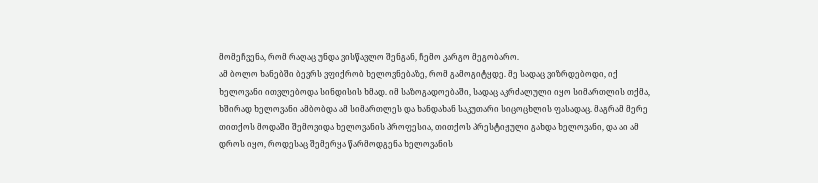მომეჩვენა, რომ რაღაც უნდა ვისწავლო შენგან, ჩემო კარგო მეგობარო.
ამ ბოლო ხანებში ბევრს ვფიქრობ ხელოვნებაზე, რომ გამოგიტყდე. მე სადაც ვიზრდებოდი, იქ ხელოვანი ითვლებოდა სინდისის ხმად. იმ საზოგადოებაში, სადაც აკრძალული იყო სიმართლის თქმა, ხშირად ხელოვანი ამბობდა ამ სიმართლეს და ხანდახან საკუთარი სიცოცხლის ფასადაც. მაგრამ მერე თითქოს მოდაში შემოვიდა ხელოვანის პროფესია, თითქოს პრესტიჟული გახდა ხელოვანი, და აი ამ დროს იყო, როდესაც შემერყა წარმოდგენა ხელოვანის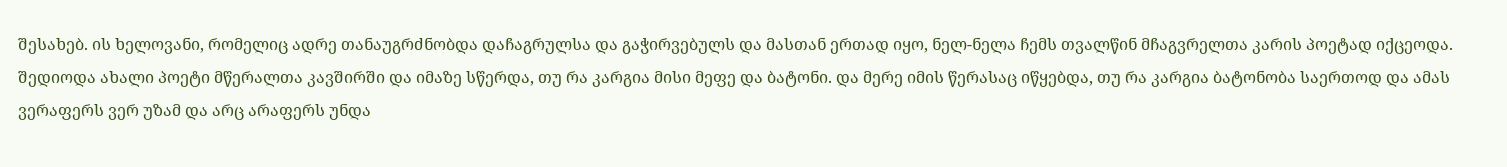შესახებ. ის ხელოვანი, რომელიც ადრე თანაუგრძნობდა დაჩაგრულსა და გაჭირვებულს და მასთან ერთად იყო, ნელ-ნელა ჩემს თვალწინ მჩაგვრელთა კარის პოეტად იქცეოდა. შედიოდა ახალი პოეტი მწერალთა კავშირში და იმაზე სწერდა, თუ რა კარგია მისი მეფე და ბატონი. და მერე იმის წერასაც იწყებდა, თუ რა კარგია ბატონობა საერთოდ და ამას ვერაფერს ვერ უზამ და არც არაფერს უნდა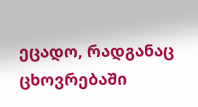ეცადო, რადგანაც ცხოვრებაში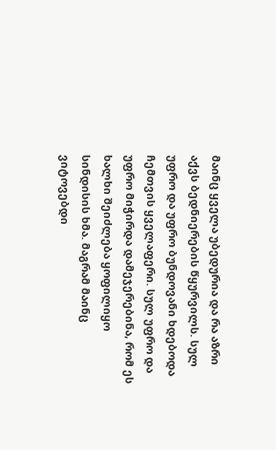მაინც ყველა უბედურია და რა აზრი აქვს ბედნიერების წყურვილს. სულ უფრო და უფრო ბუნდოვანი ხდებოდა ჩემთვის ყველაფერი. სულ უფრო და უფრო მიჭირდა დამეჯერებინა, რომ ეს ხალხი შეიძლება ყოფილიყო სინდისის ხმა. მაგრამ მაინც ვიტოვებდი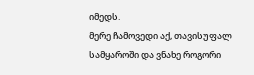იმედს.
მერე ჩამოვედი აქ, თავისუფალ სამყაროში და ვნახე როგორი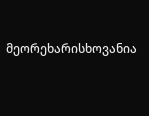მეორეხარისხოვანია